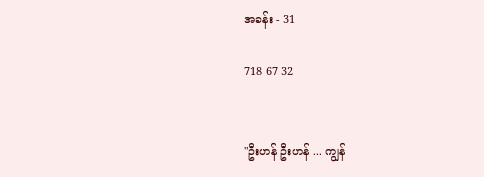အခန်း - 31

718 67 32


"ဦးဟန် ဦးဟန် ... ကျွန်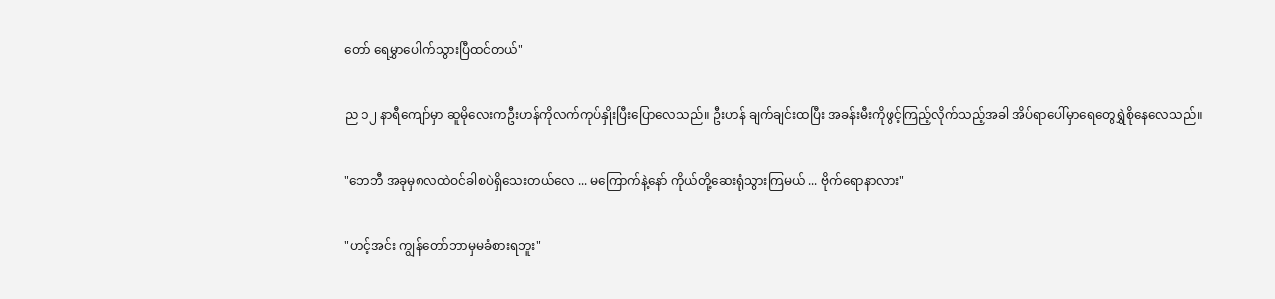တော် ရေမွှာပေါက်သွားပြီထင်တယ်"

ည ၁၂ နာရီကျော်မှာ ဆူမိုလေးကဦးဟန်ကိုလက်ကုပ်နှိုးပြီးပြောလေသည်။ ဦးဟန် ချက်ချင်းထပြီး အခန်းမီးကိုဖွင့်ကြည့်လိုက်သည့်အခါ အိပ်ရာပေါ်မှာရေတွေရွှဲစိုနေလေသည်။

"ဘေဘီ အခုမှ၈လထဲဝင်ခါစပဲရှိသေးတယ်လေ ... မကြောက်နဲ့နော် ကိုယ်တို့ဆေးရုံသွားကြမယ် ... ဗိုက်ရောနာလား"

"ဟင့်အင်း ကျွန်တော်ဘာမှမခံစားရဘူး"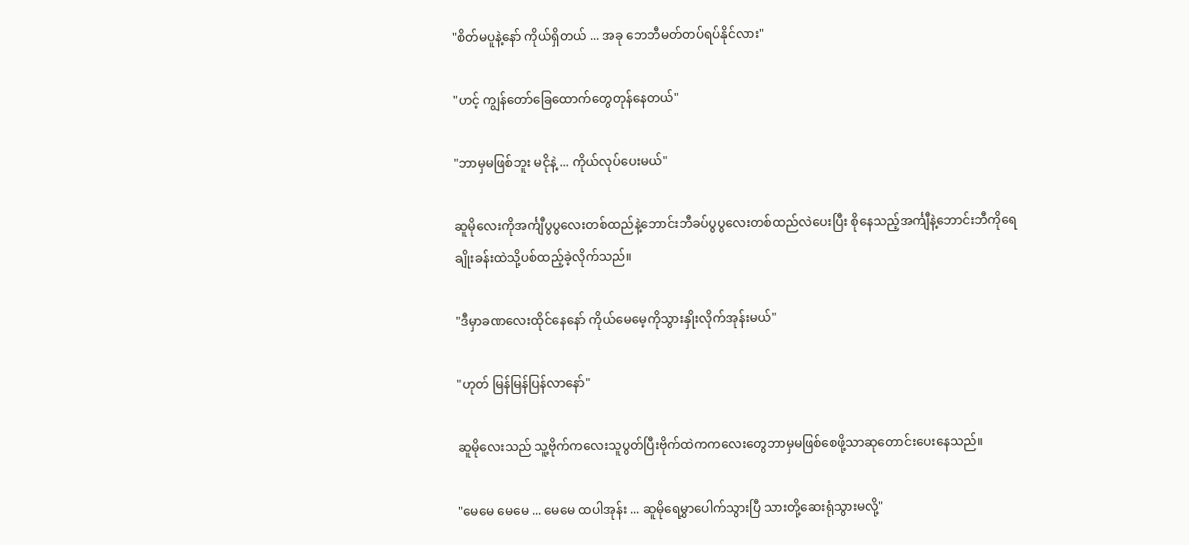"စိတ်မပူနဲ့နော် ကိုယ်ရှိတယ် ... အခု ဘေဘီမတ်တပ်ရပ်နိုင်လား"

"ဟင့် ကျွန်တော်ခြေထောက်တွေတုန်နေတယ်"

"ဘာမှမဖြစ်ဘူး မငိုနဲ့ ... ကိုယ်လုပ်ပေးမယ်"

ဆူမိုလေးကိုအင်္ကျီပွပွလေးတစ်ထည်နဲ့ဘောင်းဘီခပ်ပွပွလေးတစ်ထည်လဲပေးပြီး စိုနေသည့်အင်္ကျီနဲ့ဘောင်းဘီကိုရေချိုးခန်းထဲသို့ပစ်ထည့်ခဲ့လိုက်သည်။

"ဒီမှာခဏလေးထိုင်နေနော် ကိုယ်မေမေ့ကိုသွားနှိုးလိုက်အုန်းမယ်"

"ဟုတ် မြန်မြန်ပြန်လာနော်"

ဆူမိုလေးသည် သူ့ဗိုက်ကလေးသူပွတ်ပြီးဗိုက်ထဲကကလေးတွေဘာမှမဖြစ်စေဖို့သာဆုတောင်းပေးနေသည်။

"မေမေ မေမေ ... မေမေ ထပါအုန်း ... ဆူမိုရေမွှာပေါက်သွားပြီ သားတို့ဆေးရုံသွားမလို့"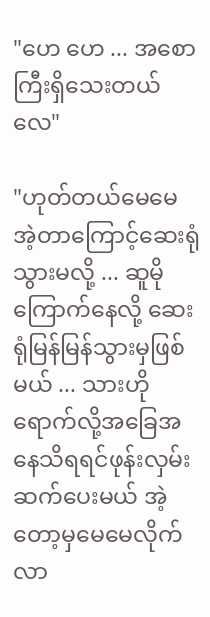"ဟေ ဟေ ... အစောကြီးရှိသေးတယ်လေ"

"ဟုတ်တယ်မေမေ အဲ့တာကြောင့်ဆေးရုံသွားမလို့ ... ဆူမိုကြောက်နေလို့ ဆေးရုံမြန်မြန်သွားမှဖြစ်မယ် ... သားဟိုရောက်လို့အခြေအနေသိရရင်ဖုန်းလှမ်းဆက်ပေးမယ် အဲ့တော့မှမေမေလိုက်လာ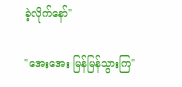ခဲ့လိုက်နော်"

"အေးအေး မြန်မြန်သွားကြ"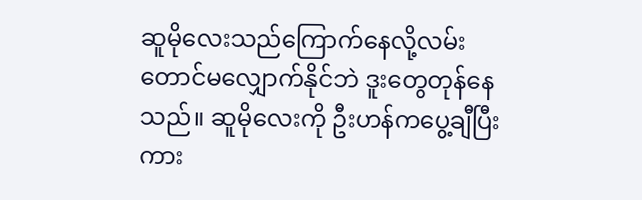ဆူမိုလေးသည်ကြောက်နေလို့လမ်းတောင်မလျှောက်နိုင်ဘဲ ဒူးတွေတုန်နေသည်။ ဆူမိုလေးကို ဦးဟန်ကပွေ့ချီပြီးကား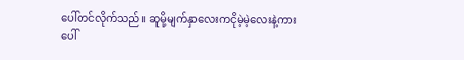ပေါ်တင်လိုက်သည်။ ဆူမို့မျက်နှာလေးကငိုမဲ့မဲ့လေးနဲ့ကားပေါ်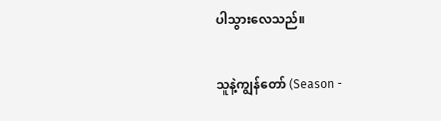ပါသွားလေသည်။

သူနဲ့ကျွန်တော် (Season -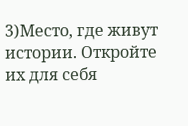3)Место, где живут истории. Откройте их для себя